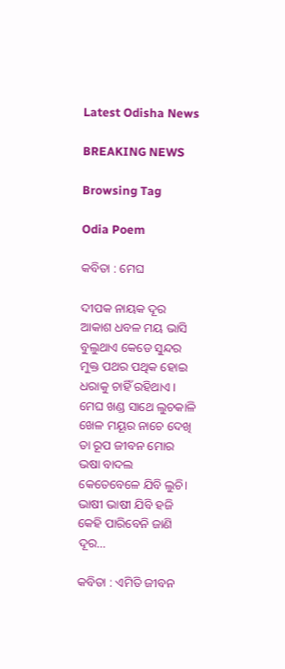Latest Odisha News

BREAKING NEWS

Browsing Tag

Odia Poem

କବିତା : ମେଘ

ଦୀପକ ନାୟକ ଦୂର ଆକାଶ ଧବଳ ମୟ ଭାସି ବୁଲୁଥାଏ କେଡେ ସୁନ୍ଦର ମୁକ୍ତ ପଥର ପଥିକ ହୋଇ ଧରାକୁ ଚାହିଁ ରହିଥାଏ । ମେଘ ଖଣ୍ଡ ସାଥେ ଲୁଚକାଳି ଖେଳ ମୟୂର ନାଚେ ଦେଖି ତା ରୂପ ଜୀବନ ମୋର ଭଷା ବାଦଲ କେତେବେଳେ ଯିବି ଲୁଚି। ଭାଷୀ ଭାଷୀ ଯିବି ହଜି କେହି ପାରିବେନି ଜାଣି ଦୂର…

କବିତା : ଏମିତି ଜୀବନ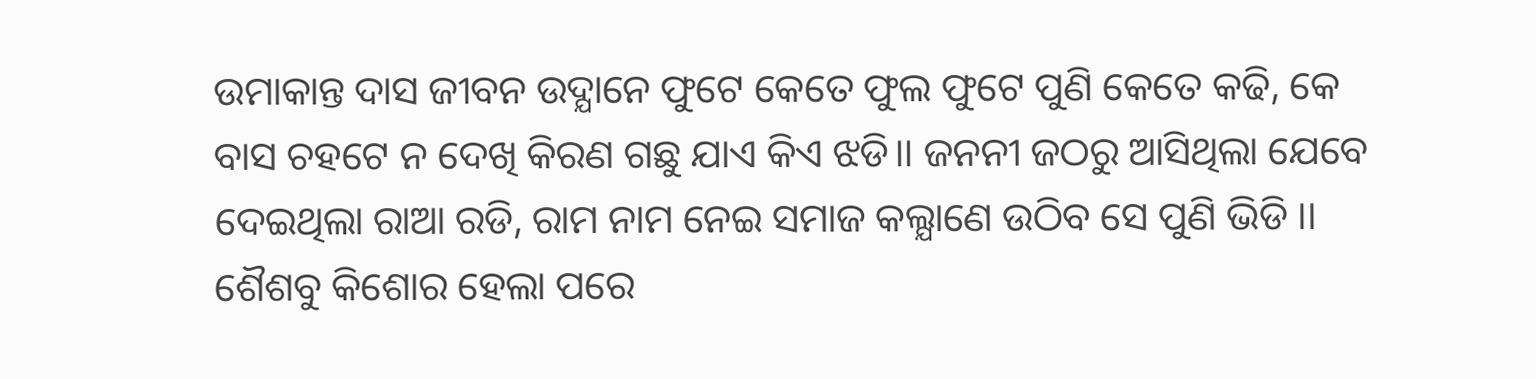ଉମାକାନ୍ତ ଦାସ ଜୀବନ ଉଦ୍ଯାନେ ଫୁଟେ କେତେ ଫୁଲ ଫୁଟେ ପୁଣି କେତେ କଢି, କେ ବାସ ଚହଟେ ନ ଦେଖି କିରଣ ଗଛୁ ଯାଏ କିଏ ଝଡି।। ଜନନୀ ଜଠରୁ ଆସିଥିଲା ଯେବେ ଦେଇଥିଲା ରାଆ ରଡି, ରାମ ନାମ ନେଇ ସମାଜ କଲ୍ଯାଣେ ଉଠିବ ସେ ପୁଣି ଭିଡି ।। ଶୈଶବୁ କିଶୋର ହେଲା ପରେ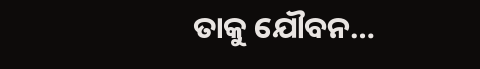ତାକୁ ଯୌବନ…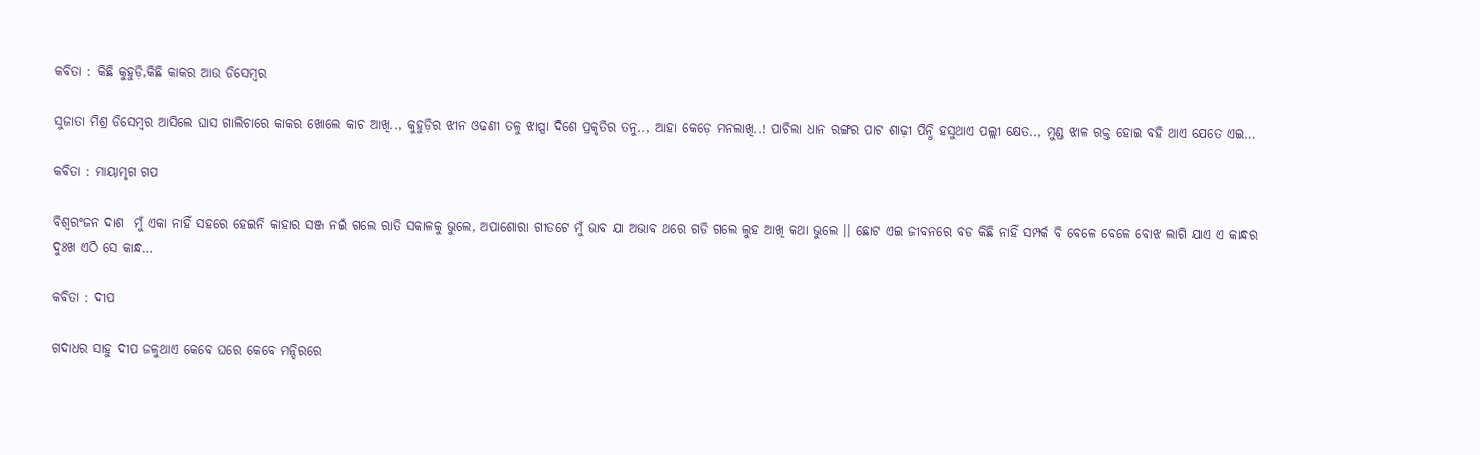କବିତା : କିଛି କୁହୁଡ଼ି,କିଛି କାକର ଆଉ ଡିସେମ୍ବର

ସୁଜାତା ମିଶ୍ର ଡିସେମ୍ବର ଆସିଲେ ଘାସ ଗାଲିଚାରେ କାକର ଖୋଲେ କାଚ ଆଖି.., କୁହୁଡ଼ିର ଝୀନ ଓଢଣୀ ତଳୁ ଝାପ୍ସା ଦିଶେ ପ୍ରକୃତିର ତନୁ.., ଆହା କେଡ଼େ ମନଲାଖି..! ପାଚିଲା ଧାନ ରଙ୍ଗର ପାଟ ଶାଢ଼ୀ ପିନ୍ଧି ହସୁଥାଏ ପଲ୍ଲୀ କ୍ଷେତ.., ମୁଣ୍ଡ ଝାଳ ରକ୍ତ ହୋଇ ବହି ଥାଏ ଯେତେ ଏଇ…

କବିତା : ମାୟାମୃଗ ଗପ

ବିଶ୍ବରଂଜନ ଦାଶ  ମୁଁ ଏକା ନାହିଁ ସହରେ ହେଇନି କାହାର ସଞ୍ଜ ନଇଁ ଗଲେ ରାତି ସକାଳକୁ ଭୁଲେ, ଅପାଶୋରା ଗୀତଟେ ମୁଁ ଭାବ ଯା ଅଭାବ ଥରେ ଗଡି ଗଲେ ଲୁହ ଆଖି କଥା ଭୁଲେ ।। ଛୋଟ ଏଇ ଜୀବନରେ ବଡ କିଛି ନାହିଁ ସମ୍ପର୍କ ବି ବେଳେ ବେଳେ ବୋଝ ଲାଗି ଯାଏ ଏ କାନ୍ଧର ଦୁଃଖ ଏଠି ସେ କାନ୍ଧ…

କବିତା : ଦୀପ

ଗଦାଧର ସାହୁ ଦୀପ ଜଳୁଥାଏ କେବେ ଘରେ କେବେ ମନ୍ଦିରରେ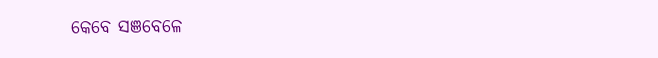କେବେ ସଞବେଳେ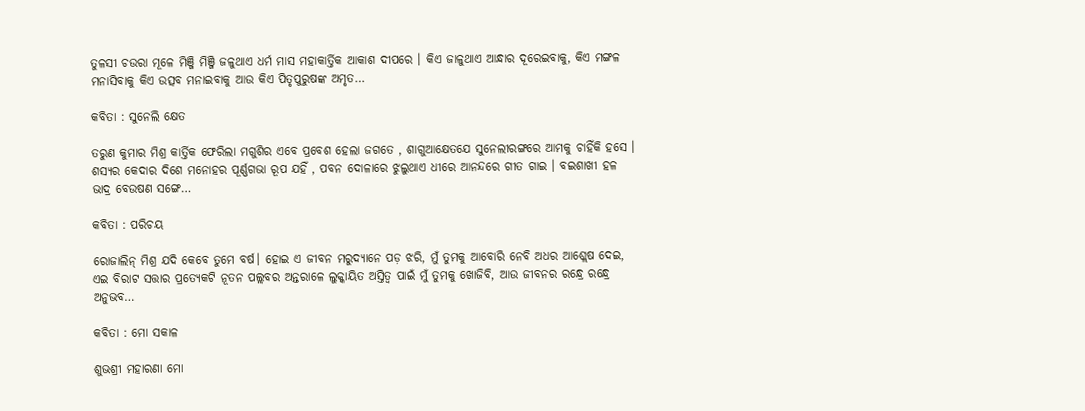ତୁଳସୀ ଚଉରା ମୂଳେ ମିଞ୍ଜି ମିଞ୍ଜି ଜଳୁଥାଏ ଧର୍ମ ମାସ ମହାକାର୍ତ୍ତିକ ଆକାଶ ଦୀପରେ । କିଏ ଜାଳୁଥାଏ ଆନ୍ଧାର ଦୂରେଇବାକୁ, କିଏ ମଙ୍ଗଳ ମନାସିବାକୁ କିଏ ଉତ୍ସବ ମନାଇବାକୁ ଆଉ କିଏ ପିତୃପୁରୁଷଙ୍କ ଅମୃତ…

କବିତା : ସୁନେଲି କ୍ଷେତ

ତରୁଣ କୁମାର ମିଶ୍ର କାର୍ତ୍ତିକ ଫେରିଲା ମଗୁଶିର ଏବେ ପ୍ରବେଶ ହେଲା ଜଗତେ , ଶାଗୁଆକ୍ଷେତଯେ ସୁନେଲୀରଙ୍ଗରେ ଆମକୁ ଚାହିଁକି ହସେ । ଶସ୍ଯର କେଦାର ଦିଶେ ମନୋହର ପୂର୍ଣ୍ଣଗଭା ରୂପ ଯହିଁ , ପବନ ଦୋଳାରେ ଝୁଲୁଥାଏ ଧୀରେ ଆନନ୍ଦରେ ଗୀତ ଗାଇ । ବଇଶାଖୀ ହଳ ଭାଦ୍ର ବେଉଷଣ ସଙ୍ଗେ…

କବିତା : ପରିଚୟ

ରୋଜାଲିନ୍ ମିଶ୍ର ଯଦି କେବେ ତୁମେ ବର୍ଷ। ହୋଇ ଏ ଜୀବନ ମରୁଦ୍ୟାନେ ପଡ଼ ଝରି, ମୁଁ ତୁମକୁ ଆବୋରି ନେବି ଅଧର ଆଶ୍ଲେଷ ଦେଇ, ଏଇ ବିରାଟ ସତ୍ତାର ପ୍ରତ୍ୟେକଟି ନୂତନ ପଲ୍ଲବର ଅନ୍ତରାଳେ ଲୁକ୍କାୟିତ ଅସ୍ତିତ୍ବ ପାଇଁ ମୁଁ ତୁମକୁ ଖୋଜିବି, ଆଉ ଜୀବନର ରନ୍ଧ୍ରେ ରନ୍ଧ୍ରେ ଅନୁଭବ…

କବିତା : ମୋ ସକାଳ

ଶୁଭଶ୍ରୀ ମହାରଣା ମୋ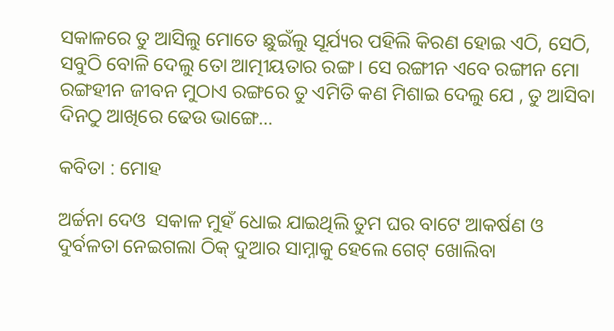ସକାଳରେ ତୁ ଆସିଲୁ ମୋତେ ଛୁଇଁଲୁ ସୂର୍ଯ୍ୟର ପହିଲି କିରଣ ହୋଇ ଏଠି, ସେଠି, ସବୁଠି ବୋଳି ଦେଲୁ ତୋ ଆତ୍ମୀୟତାର ରଙ୍ଗ । ସେ ରଙ୍ଗୀନ ଏବେ ରଙ୍ଗୀନ ମୋ ରଙ୍ଗହୀନ ଜୀବନ ମୁଠାଏ ରଙ୍ଗରେ ତୁ ଏମିତି କଣ ମିଶାଇ ଦେଲୁ ଯେ , ତୁ ଆସିବା ଦିନଠୁ ଆଖିରେ ଢେଉ ଭାଙ୍ଗେ…

କବିତା : ମୋହ

ଅର୍ଚ୍ଚନା ଦେଓ  ସକାଳ ମୁହଁ ଧୋଇ ଯାଇଥିଲି ତୁମ ଘର ବାଟେ ଆକର୍ଷଣ ଓ ଦୁର୍ବଳତା ନେଇଗଲା ଠିକ୍ ଦୁଆର ସାମ୍ନାକୁ ହେଲେ ଗେଟ୍ ଖୋଲିବା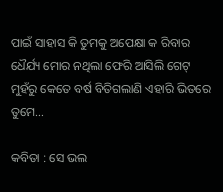ପାଇଁ ସାହାସ କି ତୁମକୁ ଅପେକ୍ଷା କ ରିବାର ଧୈର୍ଯ୍ୟ ମୋର ନଥିଲା ଫେରି ଆସିଲି ଗେଟ୍ ମୁହଁରୁ କେତେ ବର୍ଷ ବିତିଗଲାଣି ଏହାରି ଭିତରେ ତୁମେ…

କବିତା : ସେ ଭଲ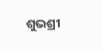ଶୁଭଶ୍ରୀ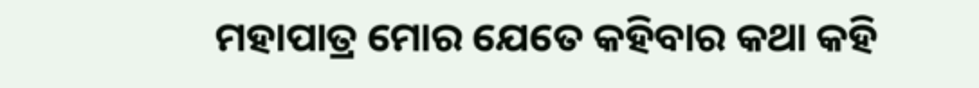ମହାପାତ୍ର ମୋର ଯେତେ କହିବାର କଥା କହି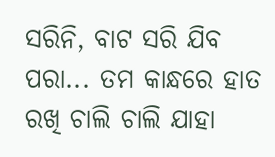ସରିନି, ବାଟ ସରି ଯିବ ପରା... ତମ କାନ୍ଧରେ ହାତ ରଖି ଚାଲି ଚାଲି ଯାହା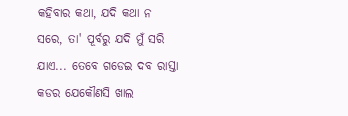କହିବାର କଥା, ଯଦି କଥା ନ ସରେ, ତା' ପୂର୍ବରୁ ଯଦି ମୁଁ ସରି ଯାଏ... ତେବେ ଗଡେଇ ଦବ ରାସ୍ତା କଡର ଯେକୌଣସି ଖାଲ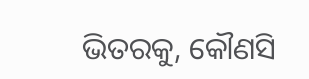ଭିତରକୁ, କୌଣସି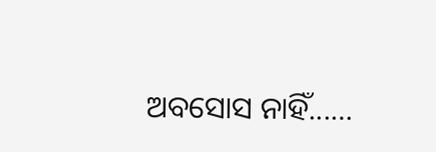ଅବସୋସ ନାହିଁ...…